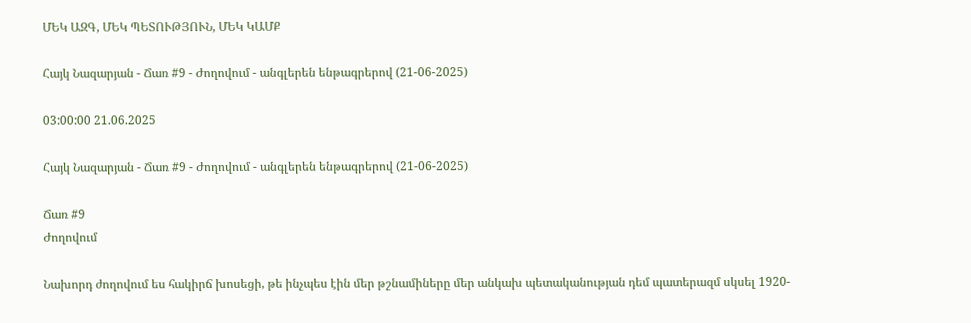ՄԵԿ ԱԶԳ, ՄԵԿ ՊԵՏՈՒԹՅՈՒՆ, ՄԵԿ ԿԱՄՔ

Հայկ Նազարյան - Ճառ #9 - Ժողովում - անգլերեն ենթագրերով (21-06-2025)

03:00:00 21.06.2025

Հայկ Նազարյան - Ճառ #9 - Ժողովում - անգլերեն ենթագրերով (21-06-2025)

Ճառ #9
Ժողովում

Նախորդ ժողովում ես հակիրճ խոսեցի, թե ինչպես էին մեր թշնամիները մեր անկախ պետականության դեմ պատերազմ սկսել 1920-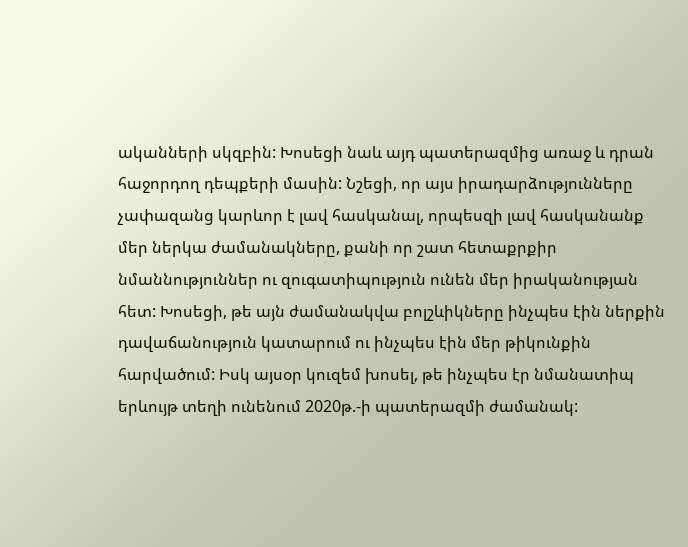ականների սկզբին: Խոսեցի նաև այդ պատերազմից առաջ և դրան հաջորդող դեպքերի մասին: Նշեցի, որ այս իրադարձությունները չափազանց կարևոր է լավ հասկանալ, որպեսզի լավ հասկանանք մեր ներկա ժամանակները, քանի որ շատ հետաքրքիր նմաննություններ ու զուգատիպություն ունեն մեր իրականության հետ: Խոսեցի, թե այն ժամանակվա բոլշևիկները ինչպես էին ներքին դավաճանություն կատարում ու ինչպես էին մեր թիկունքին հարվածում: Իսկ այսօր կուզեմ խոսել, թե ինչպես էր նմանատիպ երևույթ տեղի ունենում 2020թ.-ի պատերազմի ժամանակ: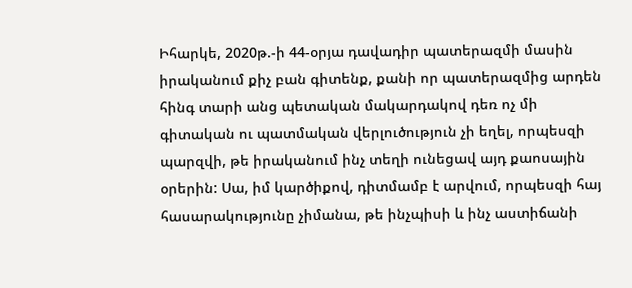Իհարկե, 2020թ.-ի 44-օրյա դավադիր պատերազմի մասին իրականում քիչ բան գիտենք, քանի որ պատերազմից արդեն հինգ տարի անց պետական մակարդակով դեռ ոչ մի գիտական ու պատմական վերլուծություն չի եղել, որպեսզի պարզվի, թե իրականում ինչ տեղի ունեցավ այդ քաոսային օրերին: Սա, իմ կարծիքով, դիտմամբ է արվում, որպեսզի հայ հասարակությունը չիմանա, թե ինչպիսի և ինչ աստիճանի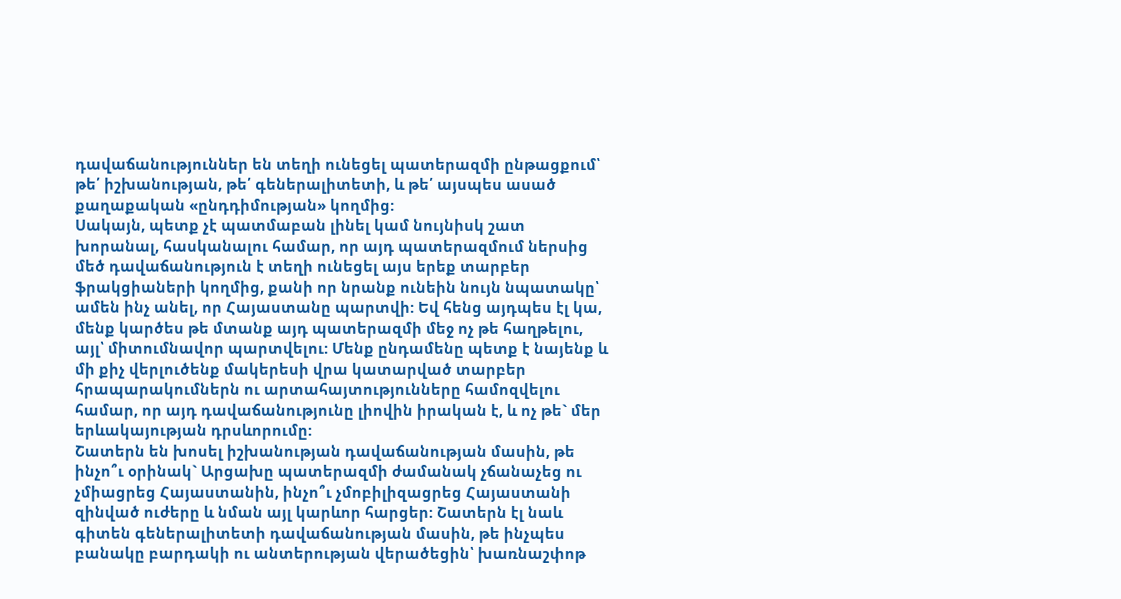դավաճանություններ են տեղի ունեցել պատերազմի ընթացքում՝ թե՛ իշխանության, թե՛ գեներալիտետի, և թե՛ այսպես ասած քաղաքական «ընդդիմության» կողմից:
Սակայն, պետք չէ պատմաբան լինել կամ նույնիսկ շատ խորանալ, հասկանալու համար, որ այդ պատերազմում ներսից մեծ դավաճանություն է տեղի ունեցել այս երեք տարբեր ֆրակցիաների կողմից, քանի որ նրանք ունեին նույն նպատակը՝ ամեն ինչ անել, որ Հայաստանը պարտվի: Եվ հենց այդպես էլ կա, մենք կարծես թե մտանք այդ պատերազմի մեջ ոչ թե հաղթելու, այլ՝ միտումնավոր պարտվելու: Մենք ընդամենը պետք է նայենք և մի քիչ վերլուծենք մակերեսի վրա կատարված տարբեր հրապարակումներն ու արտահայտությունները համոզվելու համար, որ այդ դավաճանությունը լիովին իրական է, և ոչ թե` մեր երևակայության դրսևորումը:
Շատերն են խոսել իշխանության դավաճանության մասին, թե ինչո՞ւ օրինակ` Արցախը պատերազմի ժամանակ չճանաչեց ու չմիացրեց Հայաստանին, ինչո՞ւ չմոբիլիզացրեց Հայաստանի զինված ուժերը և նման այլ կարևոր հարցեր: Շատերն էլ նաև գիտեն գեներալիտետի դավաճանության մասին, թե ինչպես բանակը բարդակի ու անտերության վերածեցին՝ խառնաշփոթ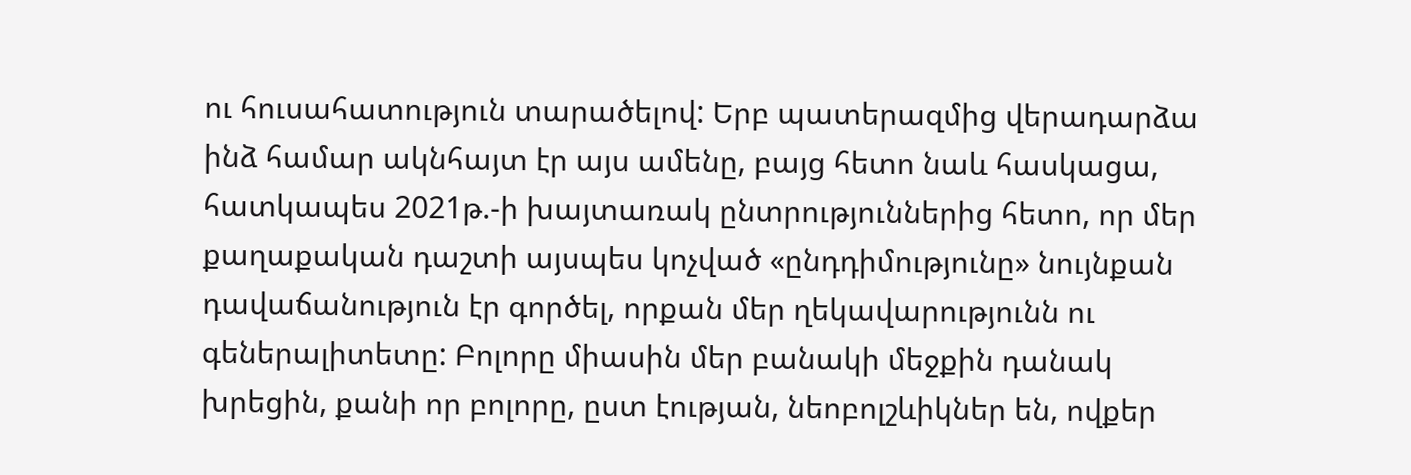ու հուսահատություն տարածելով: Երբ պատերազմից վերադարձա ինձ համար ակնհայտ էր այս ամենը, բայց հետո նաև հասկացա, հատկապես 2021թ.-ի խայտառակ ընտրություններից հետո, որ մեր քաղաքական դաշտի այսպես կոչված «ընդդիմությունը» նույնքան դավաճանություն էր գործել, որքան մեր ղեկավարությունն ու գեներալիտետը: Բոլորը միասին մեր բանակի մեջքին դանակ խրեցին, քանի որ բոլորը, ըստ էության, նեոբոլշևիկներ են, ովքեր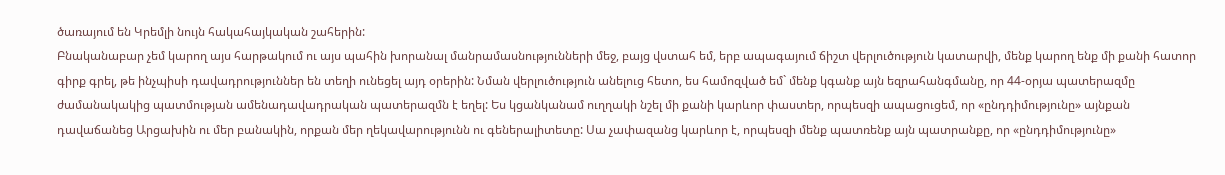ծառայում են Կրեմլի նույն հակահայկական շահերին:
Բնականաբար չեմ կարող այս հարթակում ու այս պահին խորանալ մանրամասնությունների մեջ, բայց վստահ եմ, երբ ապագայում ճիշտ վերլուծություն կատարվի, մենք կարող ենք մի քանի հատոր գիրք գրել, թե ինչպիսի դավադրություններ են տեղի ունեցել այդ օրերին: Նման վերլուծություն անելուց հետո, ես համոզված եմ` մենք կգանք այն եզրահանգմանը, որ 44-օրյա պատերազմը ժամանակակից պատմության ամենադավադրական պատերազմն է եղել: Ես կցանկանամ ուղղակի նշել մի քանի կարևոր փաստեր, որպեսզի ապացուցեմ, որ «ընդդիմությունը» այնքան դավաճանեց Արցախին ու մեր բանակին, որքան մեր ղեկավարությունն ու գեներալիտետը: Սա չափազանց կարևոր է, որպեսզի մենք պատռենք այն պատրանքը, որ «ընդդիմությունը»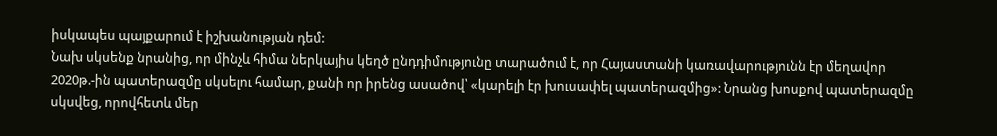իսկապես պայքարում է իշխանության դեմ:
Նախ սկսենք նրանից, որ մինչև հիմա ներկայիս կեղծ ընդդիմությունը տարածում է, որ Հայաստանի կառավարությունն էր մեղավոր 2020թ.-ին պատերազմը սկսելու համար, քանի որ իրենց ասածով՝ «կարելի էր խուսափել պատերազմից»: Նրանց խոսքով պատերազմը սկսվեց, որովհետև մեր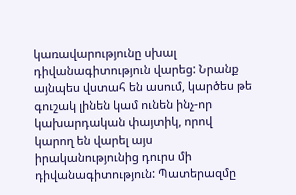կառավարությունը սխալ դիվանագիտություն վարեց: Նրանք այնպես վստահ են ասում, կարծես թե գուշակ լինեն կամ ունեն ինչ-որ կախարդական փայտիկ, որով կարող են վարել այս իրականությունից դուրս մի դիվանագիտություն: Պատերազմը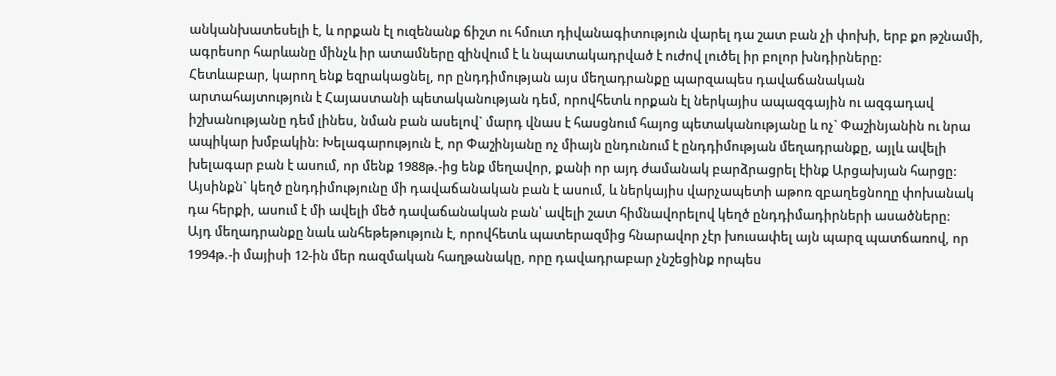անկանխատեսելի է, և որքան էլ ուզենանք ճիշտ ու հմուտ դիվանագիտություն վարել դա շատ բան չի փոխի, երբ քո թշնամի, ագրեսոր հարևանը մինչև իր ատամները զինվում է և նպատակադրված է ուժով լուծել իր բոլոր խնդիրները:
Հետևաբար, կարող ենք եզրակացնել, որ ընդդիմության այս մեղադրանքը պարզապես դավաճանական արտահայտություն է Հայաստանի պետականության դեմ, որովհետև որքան էլ ներկայիս ապազգային ու ազգադավ իշխանությանը դեմ լինես, նման բան ասելով` մարդ վնաս է հասցնում հայոց պետականությանը և ոչ` Փաշինյանին ու նրա ապիկար խմբակին: Խելագարություն է, որ Փաշինյանը ոչ միայն ընդունում է ընդդիմության մեղադրանքը, այլև ավելի խելագար բան է ասում, որ մենք 1988թ.-ից ենք մեղավոր, քանի որ այդ ժամանակ բարձրացրել էինք Արցախյան հարցը: Այսինքն` կեղծ ընդդիմությունը մի դավաճանական բան է ասում, և ներկայիս վարչապետի աթոռ զբաղեցնողը փոխանակ դա հերքի, ասում է մի ավելի մեծ դավաճանական բան՝ ավելի շատ հիմնավորելով կեղծ ընդդիմադիրների ասածները:
Այդ մեղադրանքը նաև անհեթեթություն է, որովհետև պատերազմից հնարավոր չէր խուսափել այն պարզ պատճառով, որ 1994թ.-ի մայիսի 12-ին մեր ռազմական հաղթանակը, որը դավադրաբար չնշեցինք որպես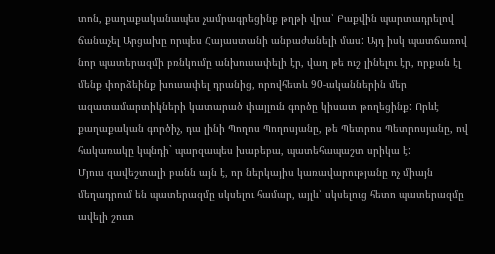տոն, քաղաքականապես չամրագրեցինք թղթի վրա՝ Բաքվին պարտադրելով ճանաչել Արցախը որպես Հայաստանի անբաժանելի մաս: Այդ իսկ պատճառով նոր պատերազմի բռնկումը անխուսափելի էր, վաղ թե ուշ լինելու էր, որքան էլ մենք փորձեինք խուսափել դրանից, որովհետև 90-ականներին մեր ազատամարտիկների կատարած փայլուն գործը կիսատ թողեցինք: Որևէ քաղաքական գործիչ, դա լինի Պողոս Պողոսյանը, թե Պետրոս Պետրոսյանը, ով հակառակը կպնդի` պարզապես խաբեբա, պատեհապաշտ սրիկա է:
Մյուս զավեշտալի բանն այն է, որ ներկայիս կառավարությանը ոչ միայն մեղադրում են պատերազմը սկսելու համար, այլև՝ սկսելուց հետո պատերազմը ավելի շուտ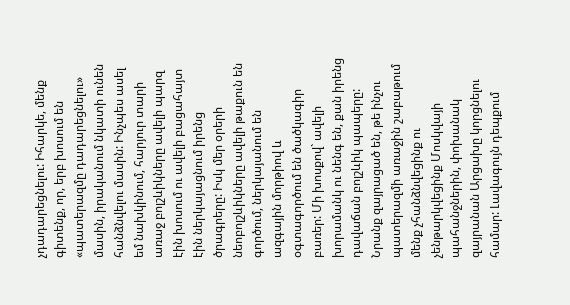չդադարեցնելու: Իհարկե, մենք գիտենք, որ, երբ խոսում են «պատերազմը դադարեցնելու» մասին, իրականում նկատի ունեն հանձնվելու մասին: Ինչպես ասել եմ նախկինում, հարյուր տարի առաջ բոլշևիկները ավելի պարզ էին խոսում ու ավելի բացահայտ էին ներկայացնում իրենց ծրագրերը: Իսկ մեր օրերի նեոբոլշևիկները ավելի թաքուն են գործում, ներկայանում են ազգային մորթիով և օգտագործում են ծածկագիր բառեր: Մի խոսքով` ավելի խորամանկ ու նենգ են, քան իրենց դավաճան բոլշևիկ պապերը: Նրանք զայրացած են, թե ինչու պատերազմի առաջին շաբաթում մենք չհանձնվեցինք ու չենթարկվեցինք Մոսկվայի պահանջներին, փոխանակ զայրանան Արցախը կորցնելու համար: Լավագույն դեպքում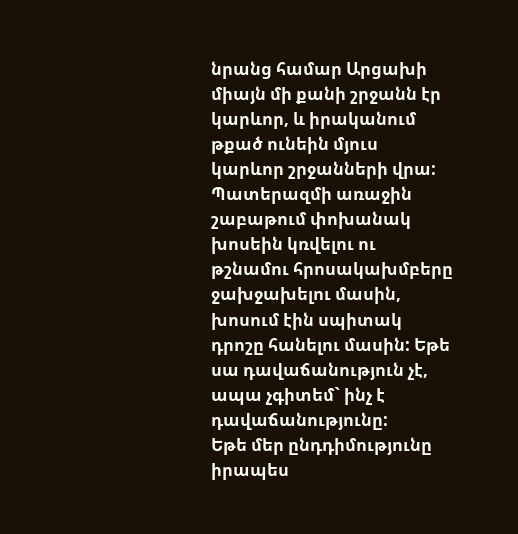նրանց համար Արցախի միայն մի քանի շրջանն էր կարևոր, և իրականում թքած ունեին մյուս կարևոր շրջանների վրա: Պատերազմի առաջին շաբաթում փոխանակ խոսեին կռվելու ու թշնամու հրոսակախմբերը ջախջախելու մասին, խոսում էին սպիտակ դրոշը հանելու մասին: Եթե սա դավաճանություն չէ, ապա չգիտեմ` ինչ է դավաճանությունը:
Եթե մեր ընդդիմությունը իրապես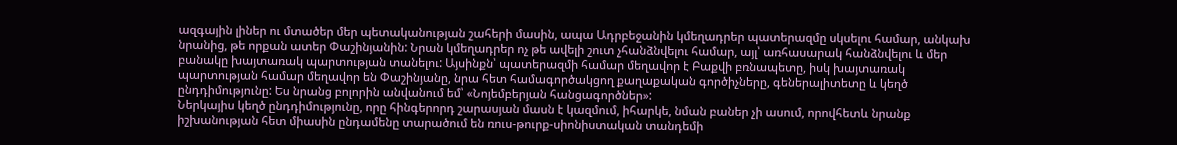ազգային լիներ ու մտածեր մեր պետականության շահերի մասին, ապա Ադրբեջանին կմեղադրեր պատերազմը սկսելու համար, անկախ նրանից, թե որքան ատեր Փաշինյանին: Նրան կմեղադրեր ոչ թե ավելի շուտ չհանձնվելու համար, այլ՝ առհասարակ հանձնվելու և մեր բանակը խայտառակ պարտության տանելու: Այսինքն՝ պատերազմի համար մեղավոր է Բաքվի բռնապետը, իսկ խայտառակ պարտության համար մեղավոր են Փաշինյանը, նրա հետ համագործակցող քաղաքական գործիչները, գեներալիտետը և կեղծ ընդդիմությունը: Ես նրանց բոլորին անվանում եմ՝ «Նոյեմբերյան հանցագործներ»:
Ներկայիս կեղծ ընդդիմությունը, որը հինգերորդ շարասյան մասն է կազմում, իհարկե, նման բաներ չի ասում, որովհետև նրանք իշխանության հետ միասին ընդամենը տարածում են ռուս-թուրք-սիոնիստական տանդեմի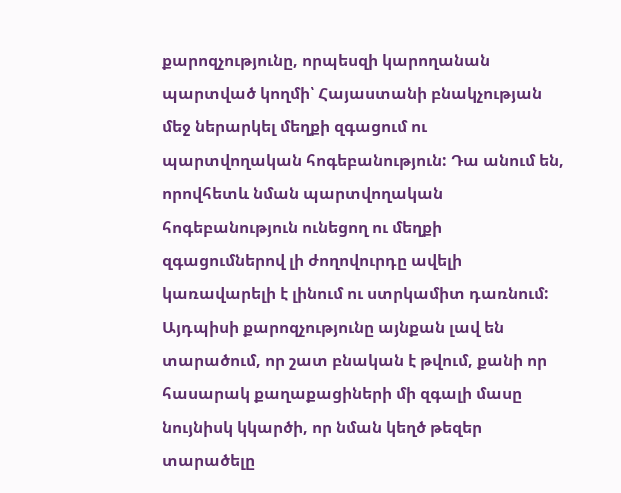քարոզչությունը, որպեսզի կարողանան պարտված կողմի՝ Հայաստանի բնակչության մեջ ներարկել մեղքի զգացում ու պարտվողական հոգեբանություն: Դա անում են, որովհետև նման պարտվողական հոգեբանություն ունեցող ու մեղքի զգացումներով լի ժողովուրդը ավելի կառավարելի է լինում ու ստրկամիտ դառնում: Այդպիսի քարոզչությունը այնքան լավ են տարածում, որ շատ բնական է թվում, քանի որ հասարակ քաղաքացիների մի զգալի մասը նույնիսկ կկարծի, որ նման կեղծ թեզեր տարածելը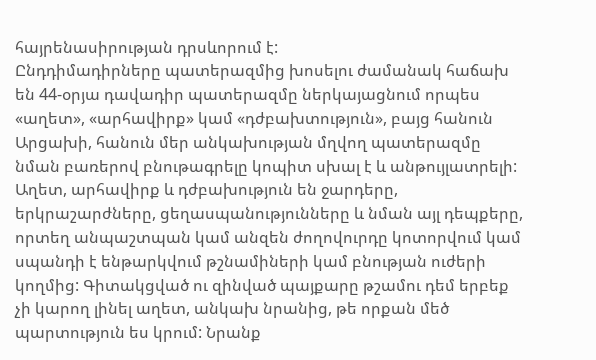հայրենասիրության դրսևորում է:
Ընդդիմադիրները պատերազմից խոսելու ժամանակ հաճախ են 44-օրյա դավադիր պատերազմը ներկայացնում որպես «աղետ», «արհավիրք» կամ «դժբախտություն», բայց հանուն Արցախի, հանուն մեր անկախության մղվող պատերազմը նման բառերով բնութագրելը կոպիտ սխալ է և անթույլատրելի: Աղետ, արհավիրք և դժբախություն են ջարդերը, երկրաշարժները, ցեղասպանությունները և նման այլ դեպքերը, որտեղ անպաշտպան կամ անզեն ժողովուրդը կոտորվում կամ սպանդի է ենթարկվում թշնամիների կամ բնության ուժերի կողմից: Գիտակցված ու զինված պայքարը թշամու դեմ երբեք չի կարող լինել աղետ, անկախ նրանից, թե որքան մեծ պարտություն ես կրում: Նրանք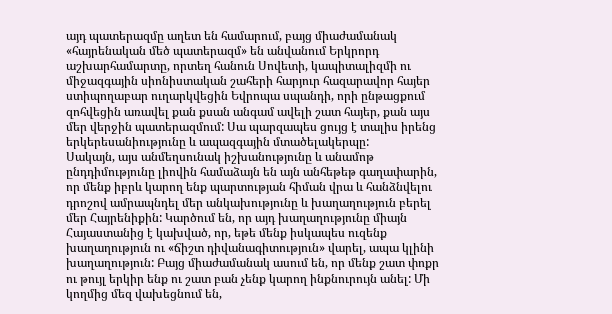այդ պատերազմը աղետ են համարում, բայց միաժամանակ «հայրենական մեծ պատերազմ» են անվանում Երկրորդ աշխարհամարտը, որտեղ հանուն Սովետի, կապիտալիզմի ու միջազգային սիոնիստական շահերի հարյուր հազարավոր հայեր ստիպողաբար ուղարկվեցին Եվրոպա սպանդի, որի ընթացքում զոհվեցին առավել քան քսան անգամ ավելի շատ հայեր, քան այս մեր վերջին պատերազմում: Սա պարզապես ցույց է տալիս իրենց երկերեսանիությունը և ապազգային մտածելակերպը:
Սակայն, այս անմեղսունակ իշխանությունը և անամոթ ընդդիմությունը լիովին համաձայն են այն անհեթեթ գաղափարին, որ մենք իբրև կարող ենք պարտության հիման վրա և հանձնվելու դրոշով ամրապնդել մեր անկախությունը և խաղաղություն բերել մեր Հայրենիքին: Կարծում են, որ այդ խաղաղությունը միայն Հայաստանից է կախված, որ, եթե մենք իսկապես ուզենք խաղաղություն ու «ճիշտ դիվանագիտություն» վարել, ապա կլինի խաղաղություն: Բայց միաժամանակ ասում են, որ մենք շատ փոքր ու թույլ երկիր ենք ու շատ բան չենք կարող ինքնուրույն անել: Մի կողմից մեզ վախեցնում են,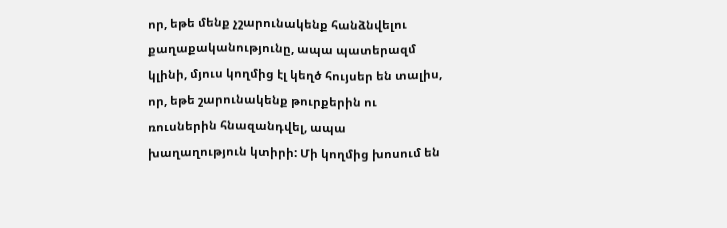որ, եթե մենք չշարունակենք հանձնվելու քաղաքականությունը, ապա պատերազմ կլինի, մյուս կողմից էլ կեղծ հույսեր են տալիս, որ, եթե շարունակենք թուրքերին ու ռուսներին հնազանդվել, ապա խաղաղություն կտիրի: Մի կողմից խոսում են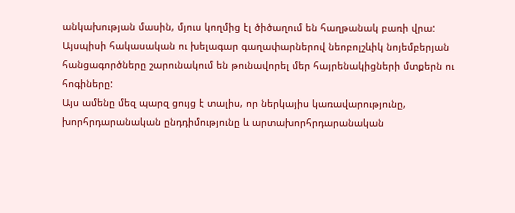անկախության մասին, մյուս կողմից էլ ծիծաղում են հաղթանակ բառի վրա: Այսպիսի հակասական ու խելագար գաղափարներով նեոբոլշևիկ նոյեմբերյան հանցագործները շարունակում են թունավորել մեր հայրենակիցների մտքերն ու հոգիները:
Այս ամենը մեզ պարզ ցույց է տալիս, որ ներկայիս կառավարությունը, խորհրդարանական ընդդիմությունը և արտախորհրդարանական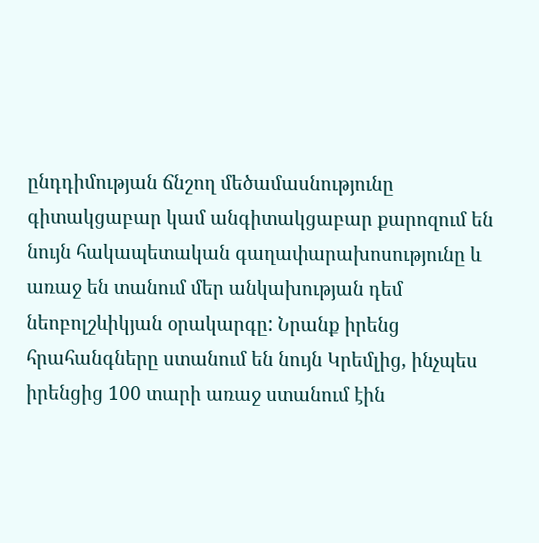ընդդիմության ճնշող մեծամասնությունը գիտակցաբար կամ անգիտակցաբար քարոզում են նույն հակապետական գաղափարախոսությունը և առաջ են տանում մեր անկախության դեմ նեոբոլշևիկյան օրակարգը: Նրանք իրենց հրահանգները ստանում են նույն Կրեմլից, ինչպես իրենցից 100 տարի առաջ ստանում էին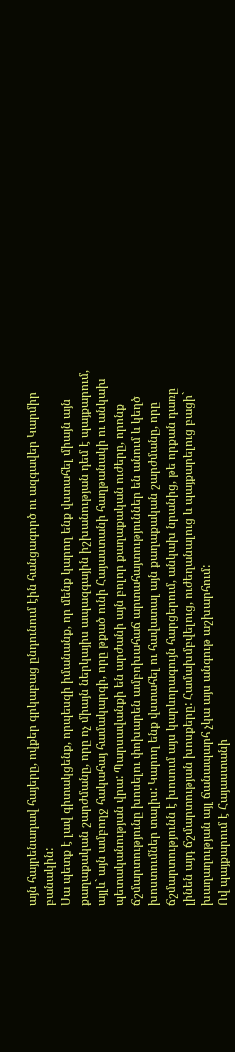այն հայրենադավ հայերը, ովքեր գրկաբաց ընդունում էին հանցագործ ու ազգավեր Կարմիր բանակին:
Սա պետք է լավ գիտակցենք, որպեսզի իմանանք, որ մենք կարող ենք վստահել միայն այն քաղաքական շարժմանը, որը ոչ միայն ներկայիս ապազգային իշխանության դեմ է պայքարում, այլև` այն ամբողջ հակահայ համակարգի, որը թքած ունի Հայաստանի հաղթանակի ու անկախ պետականության վրա: Պարսավանքի են արժանի այն բոլոր քաղաքական ուժերը, որոնք ճշմարտությունը խոսելու փոխարեն ամբոխահաճ արտահայտություններ են անում և կեղծ խոստումներ տալիս: Կարող ենք վստահել ու հավատալ այն քաղաքական շարժմանը, որը ճշմարտությունն է խոսում այս կարևորագույն հարցերում, անկախ նրանից, թե որքան դառը լինեն այդ ճշմարտության խոսքերը: Համախմբվելուց, ուժեղանալուց և պայքարելուց բացի` խաղաղության այլ ճանապարհ չկա այս անգութ աշխարհում:
Ով պայքարում է Հայաստանի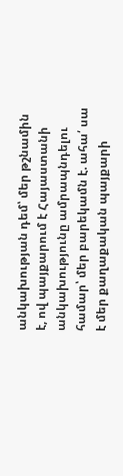անկախության դեմ՝ մեր թշնամին է, ով պայքարում է Հայաստանի անկախությունը ամրապնդելու համար՝ մեր բարեկամն է. ահա՛ սա է մեր քաղաքական պայքարի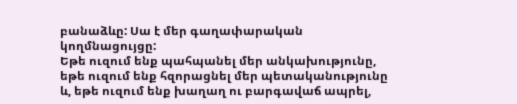բանաձևը: Սա է մեր գաղափարական կողմնացույցը:
Եթե ուզում ենք պահպանել մեր անկախությունը, եթե ուզում ենք հզորացնել մեր պետականությունը և, եթե ուզում ենք խաղաղ ու բարգավաճ ապրել,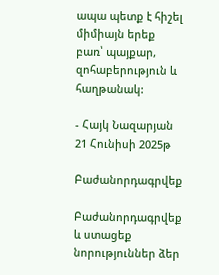ապա պետք է հիշել միմիայն երեք բառ՝ պայքար, զոհաբերություն և հաղթանակ:

- Հայկ Նազարյան
21 Հունիսի 2025թ

Բաժանորդագրվեք

Բաժանորդագրվեք և ստացեք նորություններ ձեր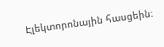Էլեկտորոնային հասցեին։